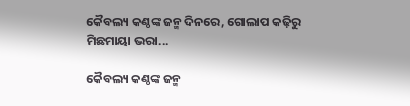କୈବଲ୍ୟ କଣ୍ଠଙ୍କ ଜନ୍ମ ଦିନରେ, ଗୋଲାପ କଢ଼ିରୁ ମିଛମାୟା ଭରା...

କୈବଲ୍ୟ କଣ୍ଠଙ୍କ ଜନ୍ମ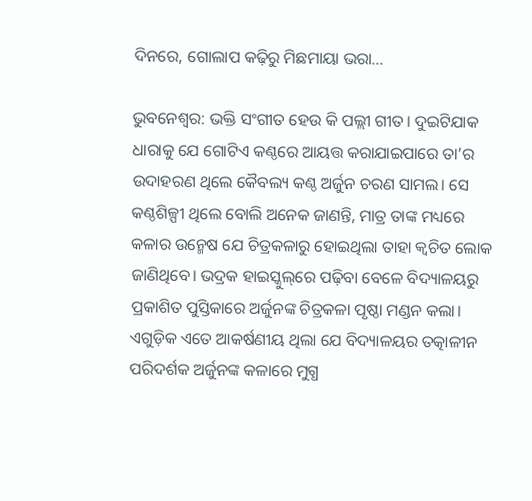ଦିନରେ, ଗୋଲାପ କଢ଼ିରୁ ମିଛମାୟା ଭରା...

ଭୁବନେଶ୍ବର: ଭକ୍ତି ସଂଗୀତ ହେଉ କି ପଲ୍ଲୀ ଗୀତ। ଦୁଇଟିଯାକ ଧାରାକୁ ଯେ ଗୋଟିଏ କଣ୍ଠରେ ଆୟତ୍ତ କରାଯାଇପାରେ ତା’ର ଉଦାହରଣ ଥିଲେ କୈବଲ୍ୟ କଣ୍ଠ ଅର୍ଜୁନ ଚରଣ ସାମଲ। ସେ କଣ୍ଠଶିଳ୍ପୀ ଥିଲେ ବୋଲି ଅନେକ ଜାଣନ୍ତି, ମାତ୍ର ତାଙ୍କ ମଧ୍ୟରେ କଳାର ଉନ୍ମେଷ ଯେ ଚିତ୍ରକଳାରୁ ହୋଇଥିଲା ତାହା କ୍ବଚିତ ଲୋକ ଜାଣିଥିବେ। ଭଦ୍ରକ ହାଇସ୍କୁଲ୍‌ରେ ପଢ଼ିବା ବେଳେ ବିଦ୍ୟାଳୟରୁ ପ୍ରକାଶିତ ପୁସ୍ତିକାରେ ଅର୍ଜୁନଙ୍କ ଚିତ୍ରକଳା ପୃଷ୍ଠା ମଣ୍ଡନ କଲା। ଏଗୁଡ଼ିକ ଏତେ ଆକର୍ଷଣୀୟ ଥିଲା ଯେ ବିଦ୍ୟାଳୟର ତତ୍କାଳୀନ ପରିଦର୍ଶକ ଅର୍ଜୁନଙ୍କ କଳାରେ ମୁଗ୍ଧ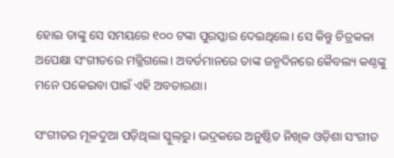ହୋଇ ତାଙ୍କୁ ସେ ସମୟରେ ୧୦୦ ଟଙ୍କା ପୁରସ୍କାର ଦେଇଥିଲେ। ସେ କିନ୍ତୁ ଚିତ୍ରକଳା ଅପେକ୍ଷା ସଂଗୀତରେ ମଜ୍ଜିଗଲେ। ଅବର୍ତମାନରେ ତାଙ୍କ ଜନ୍ମଦିନରେ କୈବଲ୍ୟ କଣ୍ଠଙ୍କୁ ମନେ ପକେଇବା ପାଇଁ ଏହି ଅବତାରଣା।

ସଂଗୀତର ମୂଳଦୁଆ ପଡ଼ିଥିଲା ସ୍କୁଲ୍‌ରୁ। ଭଦ୍ରକରେ ଅନୁଷ୍ଠିତ ନିଖିଳ ଓଡ଼ିଶା ସଂଗୀତ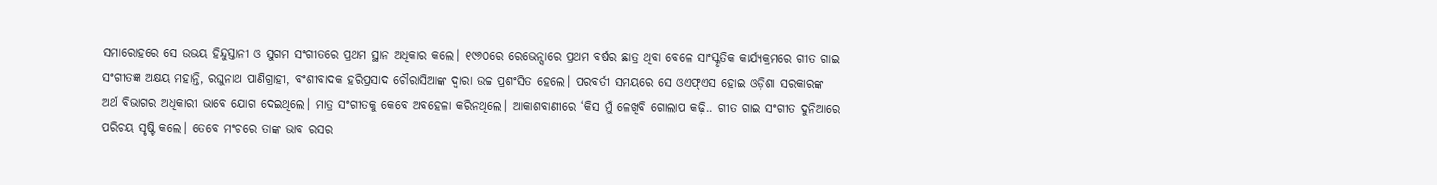ସମାରୋହରେ ସେ ଉଭୟ ହିନ୍ଦୁସ୍ତାନୀ ଓ ସୁଗମ ସଂଗୀତରେ ପ୍ରଥମ ସ୍ଥାନ ଅଧିକାର କଲେ। ୧୯୬୦ରେ ରେଭେନ୍ସାରେ ପ୍ରଥମ ବର୍ଷର ଛାତ୍ର ଥିବା ବେଳେ ସାଂସ୍କୃତିକ କାର୍ଯ୍ୟକ୍ରମରେ ଗୀତ ଗାଇ ସଂଗୀତଜ୍ଞ ଅକ୍ଷୟ ମହାନ୍ତି, ରଘୁନାଥ ପାଣିଗ୍ରାହୀ, ବଂଶୀବାଦକ ହରିପ୍ରସାଦ ଚୌରାସିଆଙ୍କ ଦ୍ବାରା ଉଚ୍ଚ ପ୍ରଶଂସିତ ହେଲେ। ପରବର୍ତୀ ସମୟରେ ସେ ଓଏଫ୍‌ଏସ ହୋଇ ଓଡ଼ିଶା ସରକାରଙ୍କ ଅର୍ଥ ବିଭାଗର ଅଧିକାରୀ ଭାବେ ଯୋଗ ଦେଇଥିଲେ। ମାତ୍ର ସଂଗୀତକୁ କେବେ ଅବହେଳା କରିନଥିଲେ। ଆକାଶବାଣୀରେ ‘କିସ ମୁଁ ଳେଖିବି ଗୋଲାପ କଢ଼ି.. ଗୀତ ଗାଇ ସଂଗୀତ ଦୁନିଆରେ ପରିଚୟ ସୃଷ୍ଟି କଲେ। ତେବେ ମଂଚରେ ତାଙ୍କ ଭାବ ରସର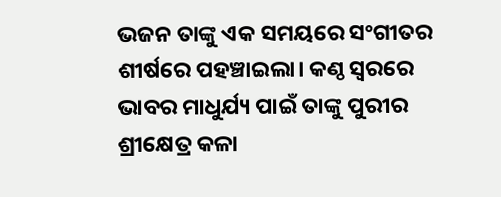ଭଜନ ତାଙ୍କୁ ଏକ ସମୟରେ ସଂଗୀତର ଶୀର୍ଷରେ ପହଞ୍ଚାଇଲା। କଣ୍ଠ ସ୍ବରରେ ଭାବର ମାଧୁର୍ଯ୍ୟ ପାଇଁ ତାଙ୍କୁ ପୁରୀର ଶ୍ରୀକ୍ଷେତ୍ର କଳା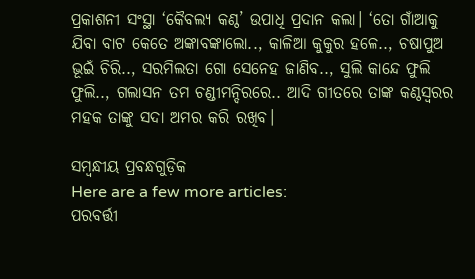ପ୍ରକାଶନୀ ସଂସ୍ଥା ‘କୈବଲ୍ୟ କଣ୍ଠ’ ଉପାଧି ପ୍ରଦାନ କଲା। ‘ତୋ ଗାଁଆକୁ ଯିବା ବାଟ କେତେ ଅଙ୍କାବଙ୍କାଲୋ.., କାଳିଆ କୁକୁର ହଳେ.., ଚଷାପୁଅ ଭୂଇଁ ଚିରି.., ସରମିଲତା ଗୋ ସେନେହ ଜାଣିବ.., ସୁଲି କାନ୍ଦେ ଫୁଲି ଫୁଲି.., ଗଲାସନ ତମ ଚଣ୍ଡୀମନ୍ଦିରରେ.. ଆଦି ଗୀତରେ ତାଙ୍କ କଣ୍ଠସ୍ବରର ମହକ ତାଙ୍କୁ ସଦା ଅମର କରି ରଖିବ।

ସମ୍ବନ୍ଧୀୟ ପ୍ରବନ୍ଧଗୁଡ଼ିକ
Here are a few more articles:
ପରବର୍ତ୍ତୀ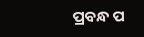ପ୍ରବନ୍ଧ ପ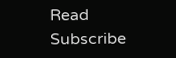Read
Subscribe